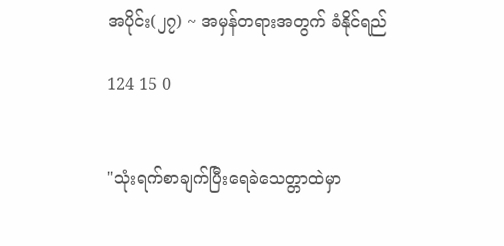အပိုင်း(၂၇) ~ အမှန်တရားအတွက် ခံနိုင်ရည်

124 15 0


"သုံးရက်စာချက်ပြီးရေခဲသေတ္တာထဲမှာ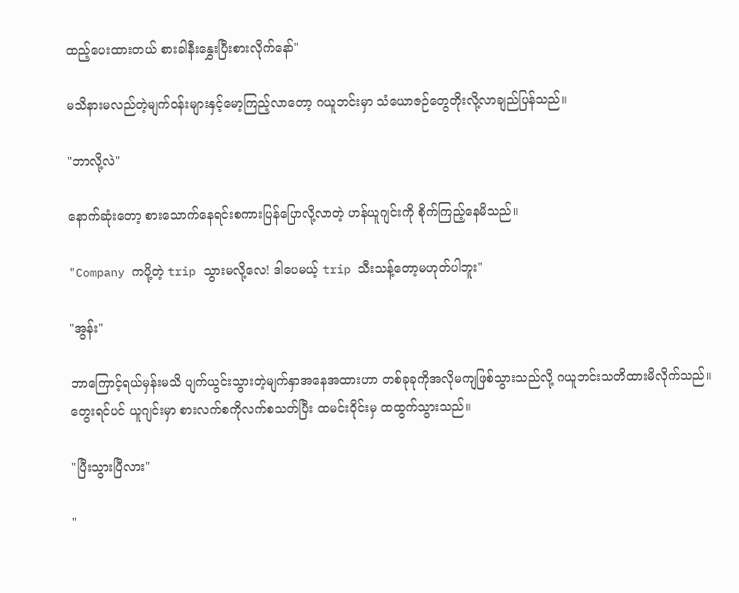ထည့်ပေးထားတယ် စားခါနီးနွှေးပြီးစားလိုက်နော်"

မသိနားမလည်တဲ့မျက်ဝန်းများနှင့်မော့ကြည့်လာတော့ ဂယူဘင်းမှာ သံယောဇဉ်တွေတိုးလို့လာချည်ပြန်သည်။

"ဘာလို့လဲ"

နောက်ဆုံးတော့ စားသောက်နေရင်းစကားပြန်ပြောလို့လာတဲ့ ဟန်ယူဂျင်းကို စိုက်ကြည့်နေမိသည်။

"Company ကပို့တဲ့ trip သွားမလို့လေ! ဒါပေမယ့် trip သီးသန့်တော့မဟုတ်ပါဘူး"

"အွန်း"

ဘာကြောင့်ရယ်မှန်းမသိ ပျက်ယွင်းသွားတဲ့မျက်နှာအနေအထားဟာ တစ်ခုခုကိုအလိုမကျဖြစ်သွားသည်လို့ ဂယူဘင်းသတိထားမိလိုက်သည်။ တွေးရင်ပင် ယူဂျင်းမှာ စားလက်စကိုလက်စသတ်ပြီး ထမင်းဝိုင်းမှ ထထွက်သွားသည်။

"ပြီးသွားပြီလား"

"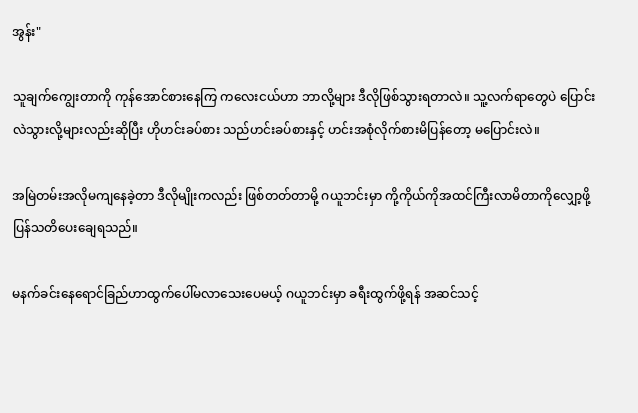အွန်း"

သူချက်ကျွေးတာကို ကုန်အောင်စားနေကြ ကလေးငယ်ဟာ ဘာလို့များ ဒီလိုဖြစ်သွားရတာလဲ။ သူ့လက်ရာတွေပဲ ပြောင်းလဲသွားလို့များလည်းဆိုပြီး ဟိုဟင်းခပ်စား သည်ဟင်းခပ်စားနှင့် ဟင်းအစုံလိုက်စားမိပြန်တော့ မပြောင်းလဲ။

အမြဲတမ်းအလိုမကျနေခဲ့တာ ဒီလိုမျိုးကလည်း ဖြစ်တတ်တာမို့ ဂယူဘင်းမှာ ကို့ကိုယ်ကိုအထင်ကြီးလာမိတာကို‌လျှော့ဖို့ ပြန်သတိပေးချေရသည်။

မနက်ခင်းနေရောင်ခြည်ဟာထွက်ပေါ်မလာသေးပေမယ့် ဂယူဘင်းမှာ ခရီးထွက်ဖို့ရန် အဆင်သင့်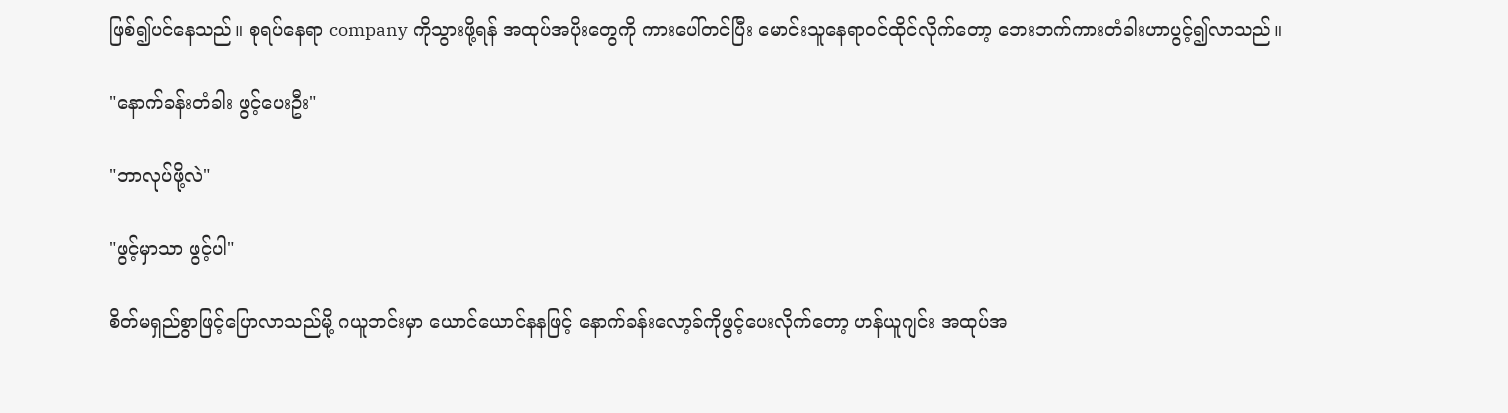ဖြစ်၍ပင်နေသည်။ စုရပ်နေရာ company ကိုသွားဖို့ရန် အထုပ်အပိုးတွေကို ကားပေါ်တင်ပြီး မောင်းသူနေရာဝင်ထိုင်လိုက်တော့ ဘေးဘက်ကားတံခါးဟာပွင့်၍လာသည်။

"နောက်ခန်းတံခါး ဖွင့်ပေးဦး"

"ဘာလုပ်ဖို့လဲ"

"ဖွင့်မှာသာ ဖွင့်ပါ"

စိတ်မရှည်စွာဖြင့်ပြောလာသည်မို့ ဂယူဘင်းမှာ ယောင်ယောင်နနဖြင့် နောက်ခန်းလော့ခ်ကိုဖွင့်ပေးလိုက်တော့ ဟန်ယူဂျင်း အထုပ်အ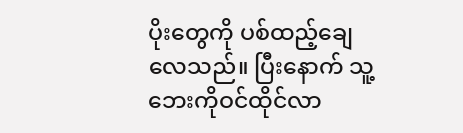ပိုးတွေကို ပစ်ထည့်ချေလေသည်။ ပြီးနောက် သူ့ဘေးကိုဝင်ထိုင်လာ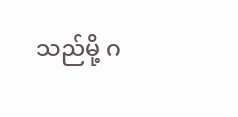သည်မို့ ဂ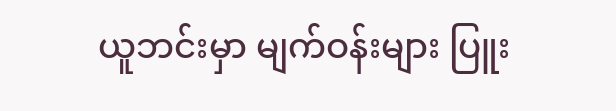ယူဘင်းမှာ မျက်ဝန်းများ ပြူး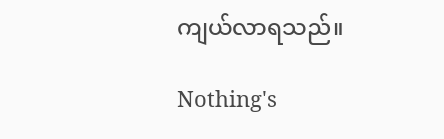ကျယ်လာရသည်။

Nothing's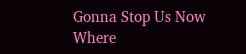Gonna Stop Us Now Where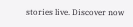stories live. Discover now